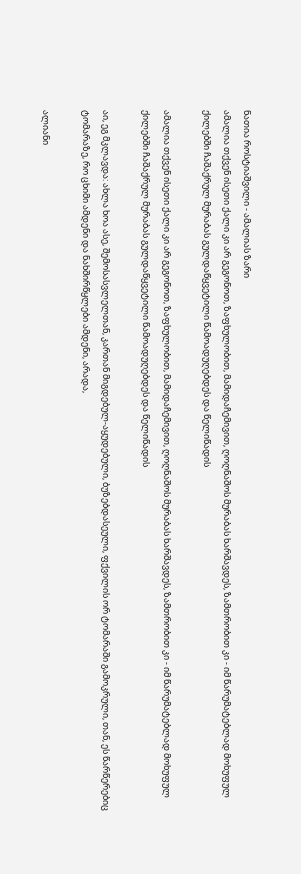ნათია როსტიაშვილი - ამალიას ზარი
ამალია თქვენ ისეთი ქალი კი არ გეგონოთ, ზაფხულობით, მამიდაჩემივით, ღოღნაშოს მურაბას ხარშავდეს, ზამთრობით კი - იმ წარუმატებლად მოხუფულ ქილებში ჩაშაქრულ მურაბას გულდაწყვეტილი წამოადუღებდეს და წელიწადის

ამალია თქვენ ისეთი ქალი კი არ გეგონოთ, ზაფხულობით, მამიდაჩემივით, ღოღნაშოს მურაბას ხარშავდეს, ზამთრობით კი - იმ წარუმატებლად მოხუფულ ქილებში ჩაშაქრულ მურაბას გულდაწყვეტილი წამოადუღებდეს და წელიწადის

აი, ეგ მკლავდა: ახლა ხოა ასე, შემოსასვლელთან, კართან მიგდებულ-აყუდებული, ბუზებდასეული, ფქვილის ორ ტომარაში გამოკრული, თან, ეს წარწერებიც ტომარაზე, რო ცხიმი ამდენი და ნახშირწყლები ამდენი, არადა,

ალიანი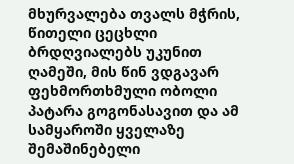მხურვალება თვალს მჭრის, წითელი ცეცხლი ბრდღვიალებს უკუნით ღამეში, მის წინ ვდგავარ ფეხმორთხმული ობოლი პატარა გოგონასავით და ამ სამყაროში ყველაზე შემაშინებელი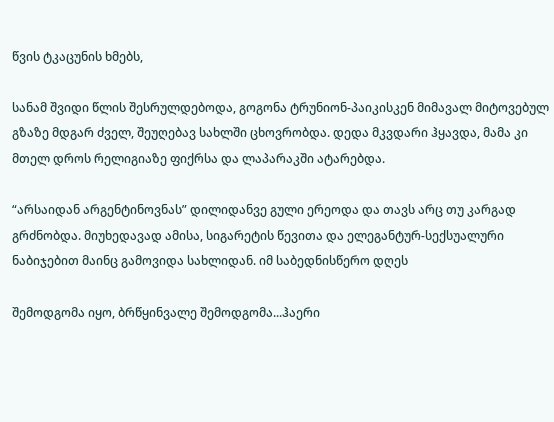წვის ტკაცუნის ხმებს,

სანამ შვიდი წლის შესრულდებოდა, გოგონა ტრუნიონ-პაიკისკენ მიმავალ მიტოვებულ გზაზე მდგარ ძველ, შეუღებავ სახლში ცხოვრობდა. დედა მკვდარი ჰყავდა, მამა კი მთელ დროს რელიგიაზე ფიქრსა და ლაპარაკში ატარებდა.

“არსაიდან არგენტინოვნას” დილიდანვე გული ერეოდა და თავს არც თუ კარგად გრძნობდა. მიუხედავად ამისა, სიგარეტის წევითა და ელეგანტურ-სექსუალური ნაბიჯებით მაინც გამოვიდა სახლიდან. იმ საბედნისწერო დღეს

შემოდგომა იყო, ბრწყინვალე შემოდგომა...ჰაერი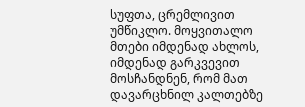სუფთა, ცრემლივით უმწიკლო. მოყვითალო მთები იმდენად ახლოს, იმდენად გარკვევით მოსჩანდნენ, რომ მათ დავარცხნილ კალთებზე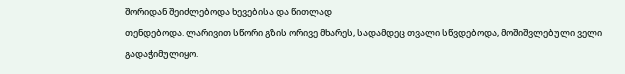შორიდან შეიძლებოდა ხევებისა და წითლად
თენდებოდა. ლარივით სწორი გზის ორივე მხარეს, სადამდეც თვალი სწვდებოდა, მოშიშვლებული ველი გადაჭიმულიყო.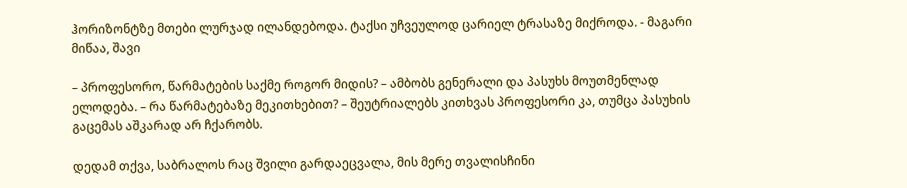ჰორიზონტზე მთები ლურჯად ილანდებოდა. ტაქსი უჩვეულოდ ცარიელ ტრასაზე მიქროდა. - მაგარი მიწაა, შავი

– პროფესორო, წარმატების საქმე როგორ მიდის? – ამბობს გენერალი და პასუხს მოუთმენლად ელოდება. – რა წარმატებაზე მეკითხებით? – შეუტრიალებს კითხვას პროფესორი კა, თუმცა პასუხის გაცემას აშკარად არ ჩქარობს.

დედამ თქვა, საბრალოს რაც შვილი გარდაეცვალა, მის მერე თვალისჩინი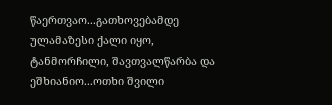წაერთვაო...გათხოვებამდე ულამაზესი ქალი იყო, ტანმორჩილი, შავთვალწარბა და ეშხიანიო...ოთხი შვილი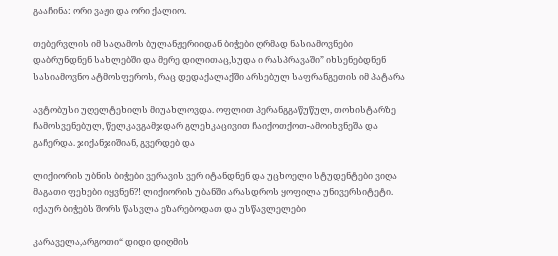გააჩინა: ორი ვაჟი და ორი ქალიო.

თებერვლის იმ საღამოს ბულანჟერიიდან ბიჭები ღრმად ნასიამოვნები დაბრუნდნენ სახლებში და მერე დილითაც,სუდა ი რასპრავაში” იხსენებდნენ სასიამოვნო ატმოსფეროს, რაც დედაქალაქში არსებულ საფრანგეთის იმ პატარა

ავტობუსი უღელტეხილს მიუახლოვდა. ოფლით პერანგგაწუწულ, თოხისტარზე ჩამოსვენებულ, წელკავგამჯდარ გლეხკაცივით ჩაიქოთქოთ-ამოიხვნეშა და გაჩერდა. ჯიქანჯიშიან, გვერდებ და

ლიქიორის უბნის ბიჭები ვერავის ვერ იტანდნენ და უცხოელი სტუდენტები ვიღა მაგათი ფეხები იყვნენ?! ლიქიორის უბანში არასდროს ყოფილა უნივერსიტეტი. იქაურ ბიჭებს შორს წასვლა ეზარებოდათ და უსწავლელები

კარაველა,არგოთი“ დიდი დიღმის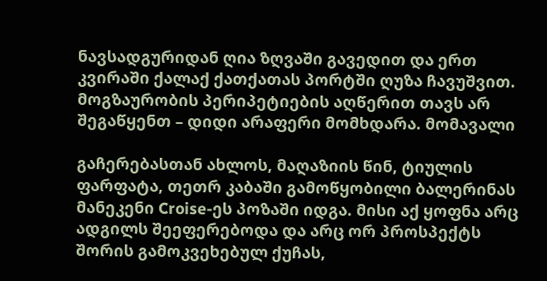ნავსადგურიდან ღია ზღვაში გავედით და ერთ კვირაში ქალაქ ქათქათას პორტში ღუზა ჩავუშვით. მოგზაურობის პერიპეტიების აღწერით თავს არ შეგაწყენთ – დიდი არაფერი მომხდარა. მომავალი

გაჩერებასთან ახლოს, მაღაზიის წინ, ტიულის ფარფატა, თეთრ კაბაში გამოწყობილი ბალერინას მანეკენი Croise-ეს პოზაში იდგა. მისი აქ ყოფნა არც ადგილს შეეფერებოდა და არც ორ პროსპექტს შორის გამოკვეხებულ ქუჩას,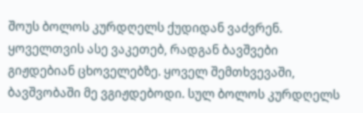შოუს ბოლოს კურდღელს ქუდიდან ვაძვრენ. ყოველთვის ასე ვაკეთებ, რადგან ბავშვები გიჟდებიან ცხოველებზე. ყოველ შემთხვევაში, ბავშვობაში მე ვგიჟდებოდი. სულ ბოლოს კურდღელს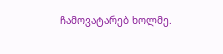ჩამოვატარებ ხოლმე.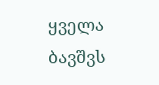ყველა ბავშვს